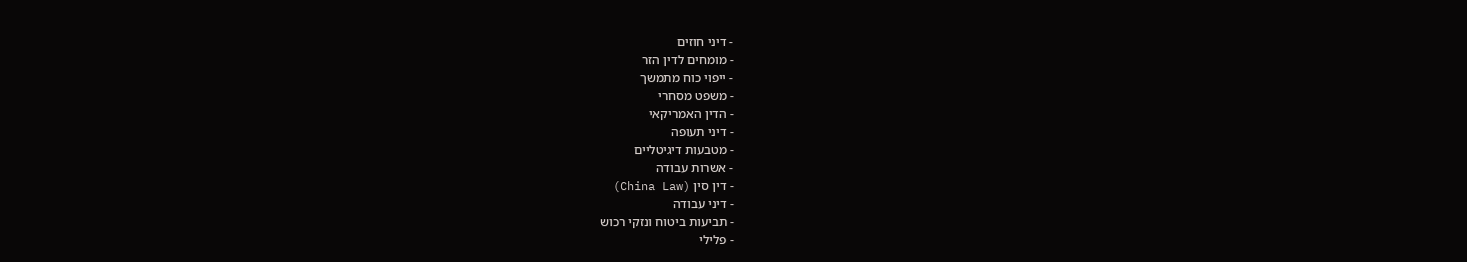- דיני חוזים
- מומחים לדין הזר
- ייפוי כוח מתמשך
- משפט מסחרי
- הדין האמריקאי
- דיני תעופה
- מטבעות דיגיטליים
- אשרות עבודה
- דין סין (China Law)
- דיני עבודה
- תביעות ביטוח ונזקי רכוש
- פלילי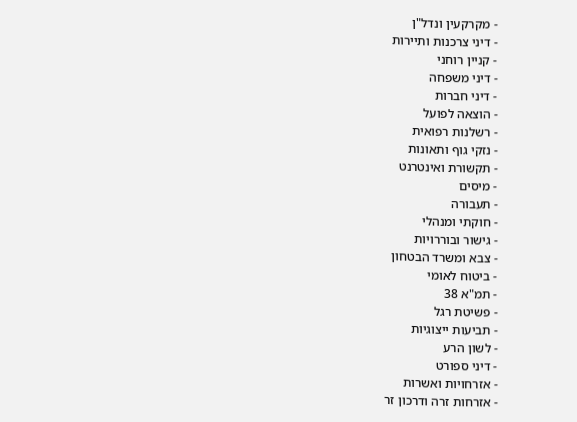- מקרקעין ונדל"ן
- דיני צרכנות ותיירות
- קניין רוחני
- דיני משפחה
- דיני חברות
- הוצאה לפועל
- רשלנות רפואית
- נזקי גוף ותאונות
- תקשורת ואינטרנט
- מיסים
- תעבורה
- חוקתי ומנהלי
- גישור ובוררויות
- צבא ומשרד הבטחון
- ביטוח לאומי
- תמ"א 38
- פשיטת רגל
- תביעות ייצוגיות
- לשון הרע
- דיני ספורט
- אזרחויות ואשרות
- אזרחות זרה ודרכון זר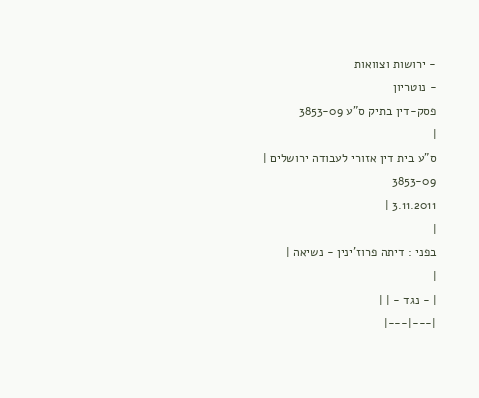- ירושות וצוואות
- נוטריון
פסק-דין בתיק ס"ע 3853-09
|
ס"ע בית דין אזורי לעבודה ירושלים |
3853-09
3.11.2011 |
|
בפני : דיתה פרוז'ינין - נשיאה |
|
| - נגד - | |
|---|---|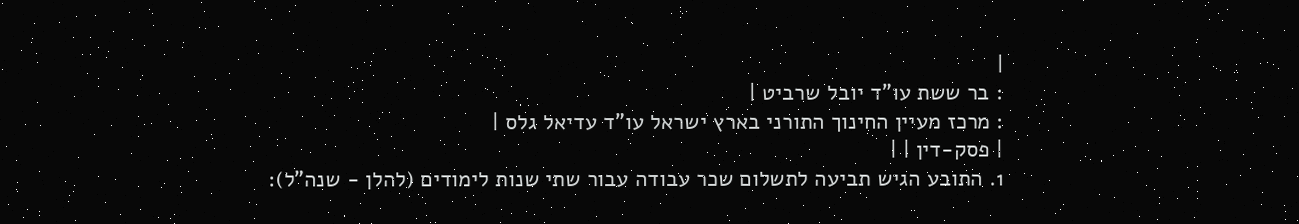|
: בר ששת עו"ד יובל שרביט |
: מרכז מעיין החינוך התורני בארץ ישראל עו"ד עדיאל גלס |
| פסק-דין | |
1. התובע הגיש תביעה לתשלום שכר עבודה עבור שתי שנות לימודים (להלן - שנה"ל):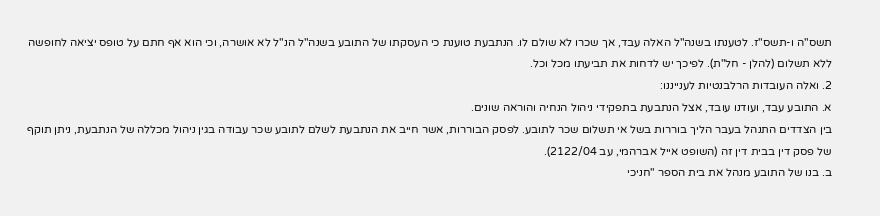תשס"ה ו-תשס"ז. לטענתו בשנה"ל האלה עבד, אך שכרו לא שולם לו. הנתבעת טוענת כי העסקתו של התובע בשנה"ל הנ"ל לא אושרה, וכי הוא אף חתם על טופס יציאה לחופשה ללא תשלום (להלן - חל"ת). לפיכך יש לדחות את תביעתו מכל וכל.
2. ואלה העובדות הרלבנטיות לענייננו:
א. התובע עבד, ועודנו עובד, אצל הנתבעת בתפקידי ניהול הנחיה והוראה שונים.
בין הצדדים התנהל בעבר הליך בוררות בשל אי תשלום שכר לתובע. לפסק הבוררות, אשר חייב את הנתבעת לשלם לתובע שכר עבודה בגין ניהול מכללה של הנתבעת, ניתן תוקף של פסק דין בבית דין זה (השופט אייל אברהמי, עב 2122/04).
ב. בנו של התובע מנהל את בית הספר "חניכי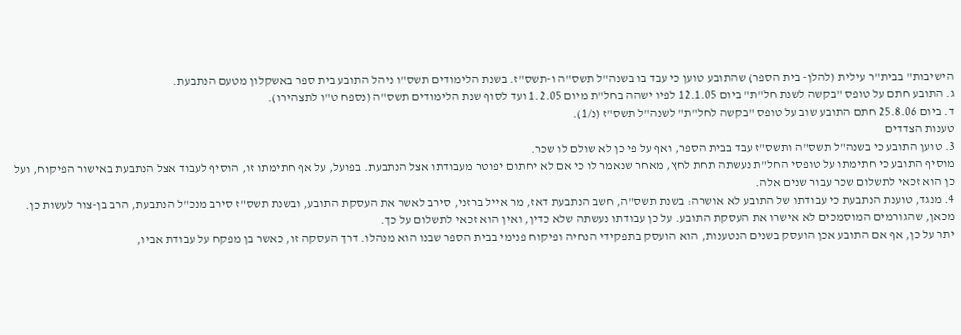הישיבות" בבית"ר עילית (להלן- בית הספר) שהתובע טוען כי עבד בו בשנה"ל תשס"ה ו-תשס"ז. בשנת הלימודים תשס"ו ניהל התובע בית ספר באשקלון מטעם הנתבעת.
ג. התובע חתם על טופס "בקשה לשנת חל"ת" ביום 12.1.05 לפיו ישהה בחל"ת מיום 1.2.05 ועד לסוף שנת הלימודים תשס"ה (נספח ט"ו לתצהירו).
ד. ביום 25.8.06 חתם התובע שוב על טופס "בקשה לחל"ת" לשנה"ל תשס"ז (נ/1).
טענות הצדדים
3. טוען התובע כי בשנה"ל תשס"ה ותשס"ז עבד בבית הספר, ואף על פי כן לא שולם לו שכר.
מוסיף התובע כי חתימתו על טופסי החל"ת נעשתה תחת לחץ, מאחר שנאמר לו כי אם לא יחתום יפוטר מעבודתו אצל הנתבעת. בפועל, על אף חתימתו זו, הוסיף לעבוד אצל הנתבעת באישור הפיקוח, ועל כן הוא זכאי לתשלום שכר עבור שנים אלה.
4. מנגד, טוענת הנתבעת כי עבודתו של התובע לא אושרה: בשנת תשס"ה, חשב הנתבעת דאז, מר אייל ברזני, סירב לאשר את העסקת התובע, ובשנת תשס"ז סירב מנכ"ל הנתבעת, הרב בן-צור לעשות כן. מכאן, שהגורמים המוסמכים לא אישרו את העסקת התובע. על כן עבודתו נעשתה שלא כדין, ואין הוא זכאי לתשלום על כך.
יתר על כן, אף אם התובע אכן הועסק בשנים הנטענות, הוא הועסק בתפקידי הנחיה ופיקוח פנימי בבית הספר שבנו הוא מנהלו. דרך העסקה זו, כאשר בן מפקח על עבודת אביו,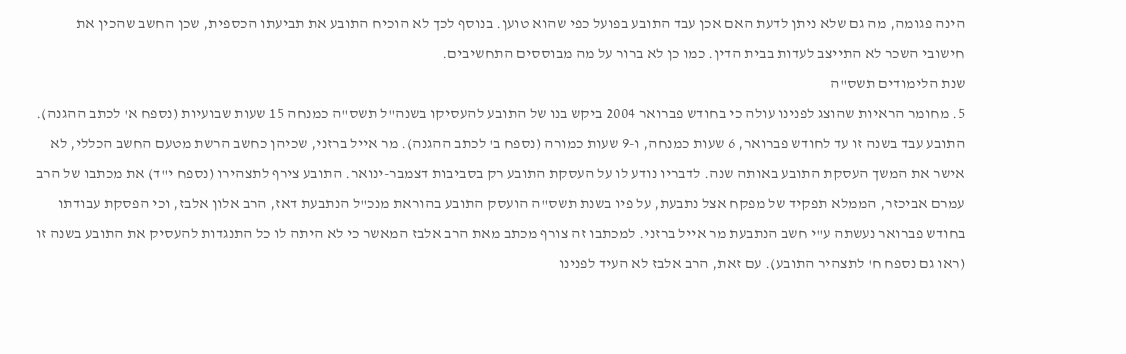הינה פגומה, מה גם שלא ניתן לדעת האם אכן עבד התובע בפועל כפי שהוא טוען. בנוסף לכך לא הוכיח התובע את תביעתו הכספית, שכן החשב שהכין את חישובי השכר לא התייצב לעדות בבית הדין. כמו כן לא ברור על מה מבוססים התחשיבים.
שנת הלימודים תשס"ה
5. מחומר הראיות שהוצג לפנינו עולה כי בחודש פברואר 2004 ביקש בנו של התובע להעסיקו בשנה"ל תשס"ה כמנחה 15 שעות שבועיות (נספח א' לכתב ההגנה). התובע עבד בשנה זו עד לחודש פברואר, 6 שעות כמנחה, ו-9 שעות כמורה (נספח ב' לכתב ההגנה). מר אייל ברזני, שכיהן כחשב הרשת מטעם החשב הכללי, לא אישר את המשך העסקת התובע באותה שנה. לדבריו נודע לו על העסקת התובע רק בסביבות דצמבר-ינואר. התובע צירף לתצהירו (נספח י"ד) את מכתבו של הרב עמרם אביכזר, הממלא תפקיד של מפקח אצל נתבעת, על פיו בשנת תשס"ה הועסק התובע בהוראת מנכ"ל הנתבעת דאז, הרב אלון אלבז, וכי הפסקת עבודתו בחודש פברואר נעשתה ע"י חשב הנתבעת מר אייל ברזני. למכתבו זה צורף מכתב מאת הרב אלבז המאשר כי לא היתה לו כל התנגדות להעסיק את התובע בשנה זו (ראו גם נספח ח' לתצהיר התובע). עם זאת, הרב אלבז לא העיד לפנינו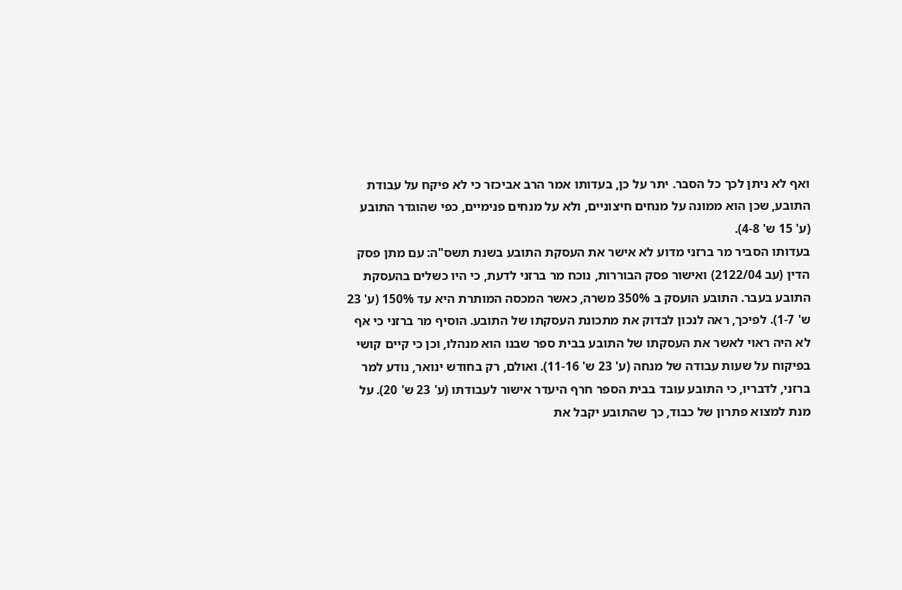ואף לא ניתן לכך כל הסבר. יתר על כן, בעדותו אמר הרב אביכזר כי לא פיקח על עבודת התובע, שכן הוא ממונה על מנחים חיצוניים, ולא על מנחים פנימיים, כפי שהוגדר התובע (ע' 15 ש' 4-8).
בעדותו הסביר מר ברזני מדוע לא אישר את העסקת התובע בשנת תשס"ה: עם מתן פסק הדין (עב 2122/04) ואישור פסק הבוררות, נוכח מר ברזני לדעת, כי היו כשלים בהעסקת התובע בעבר. התובע הועסק ב 350% משרה, כאשר המכסה המותרת היא עד 150% (ע' 23 ש' 1-7). לפיכך, ראה לנכון לבדוק את מתכונת העסקתו של התובע. הוסיף מר ברזני כי אף לא היה ראוי לאשר את העסקתו של התובע בבית ספר שבנו הוא מנהלו, וכן כי קיים קושי בפיקוח על שעות עבודה של מנחה (ע' 23 ש' 11-16). ואולם, רק בחודש ינואר, נודע למר ברזני, לדבריו, כי התובע עובד בבית הספר חרף היעדר אישור לעבודתו (ע' 23 ש' 20). על מנת למצוא פתרון של כבוד, כך שהתובע יקבל את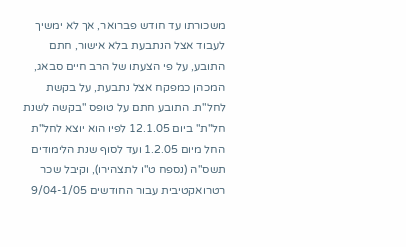משכורתו עד חודש פברואר, אך לא ימשיך לעבוד אצל הנתבעת בלא אישור, חתם התובע, על פי הצעתו של הרב חיים סבאג, המכהן כמפקח אצל נתבעת, על בקשת לחל"ת. התובע חתם על טופס "בקשה לשנת חל"ת" ביום 12.1.05 לפיו הוא יוצא לחל"ת החל מיום 1.2.05 ועד לסוף שנת הלימודים תשס"ה (נספח ט"ו לתצהירו), וקיבל שכר רטרואקטיבית עבור החודשים 9/04-1/05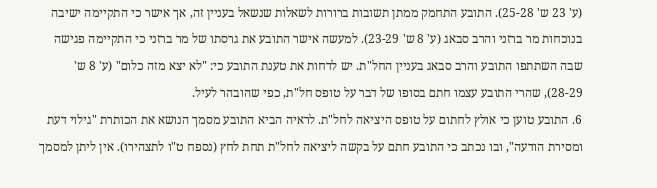(ע' 23 ש' 25-28). התובע התחמק ממתן תשובות ברורות לשאלות שנשאל בעניין זה, אך אישר כי התקיימה ישיבה בנוכחות מר ברזני והרב סבאג (ע' 8 ש' 23-29). למעשה אישר התובע את גרסתו של מר ברזני כי התקיימה פגישה שבה השתתפו התובע והרב סבאג בעניין החל"ת. יש לדחות את טענת התובע כי: "לא יצא מזה כלום" (ע' 8 ש' 28-29), שהרי התובע עצמו חתם בסופו של דבר על טופס חל"ת, כפי שהובהר לעיל.
6. התובע טוען כי אולץ לחתום על טופס היציאה לחל"ת. לראיה הביא התובע מסמך הנושא את הכותרת "גילוי דעת ומסירת הודעה", ובו נכתב כי התובע חתם על בקשה ליציאה לחל"ת תחת לחץ (נספח ט"ו לתצהירו). אין ליתן למסמך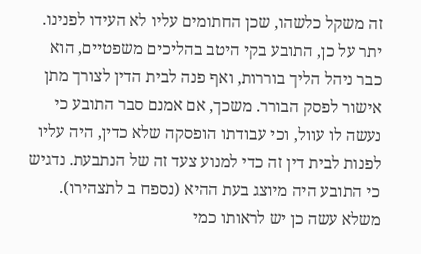זה משקל כלשהו, שכן החתומים עליו לא העידו לפנינו. יתר על כן, התובע בקי היטב בהליכים משפטיים, הוא כבר ניהל הליך בוררות, ואף פנה לבית הדין לצורך מתן אישור לפסק הבורר. משכך, אם אמנם סבר התובע כי נעשה לו עוול, וכי עבודתו הופסקה שלא כדין, היה עליו לפנות לבית דין זה כדי למנוע צעד זה של הנתבעת. נדגיש כי התובע היה מיוצג בעת ההיא (נספח ב לתצהירו). משלא עשה כן יש לראותו כמי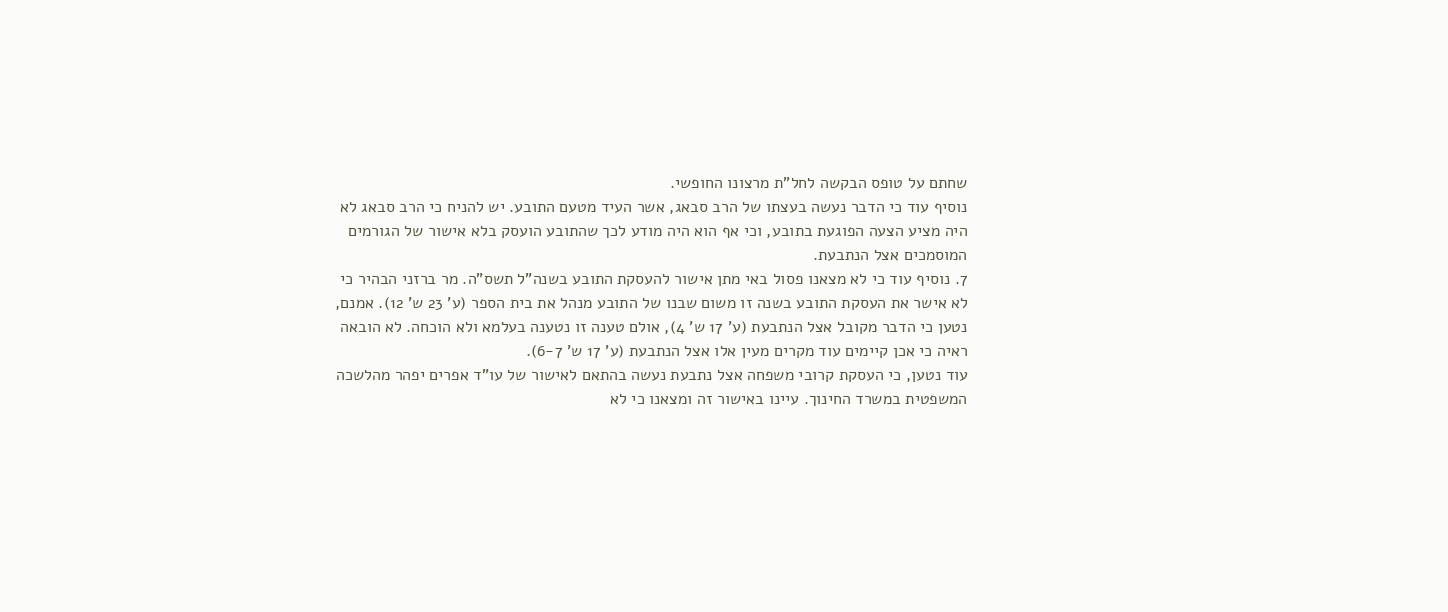שחתם על טופס הבקשה לחל"ת מרצונו החופשי.
נוסיף עוד כי הדבר נעשה בעצתו של הרב סבאג, אשר העיד מטעם התובע. יש להניח כי הרב סבאג לא היה מציע הצעה הפוגעת בתובע, וכי אף הוא היה מודע לכך שהתובע הועסק בלא אישור של הגורמים המוסמכים אצל הנתבעת.
7. נוסיף עוד כי לא מצאנו פסול באי מתן אישור להעסקת התובע בשנה"ל תשס"ה. מר ברזני הבהיר כי לא אישר את העסקת התובע בשנה זו משום שבנו של התובע מנהל את בית הספר (ע' 23 ש' 12). אמנם, נטען כי הדבר מקובל אצל הנתבעת (ע' 17 ש' 4), אולם טענה זו נטענה בעלמא ולא הוכחה. לא הובאה ראיה כי אכן קיימים עוד מקרים מעין אלו אצל הנתבעת (ע' 17 ש' 6-7).
עוד נטען, כי העסקת קרובי משפחה אצל נתבעת נעשה בהתאם לאישור של עו"ד אפרים יפהר מהלשכה המשפטית במשרד החינוך. עיינו באישור זה ומצאנו כי לא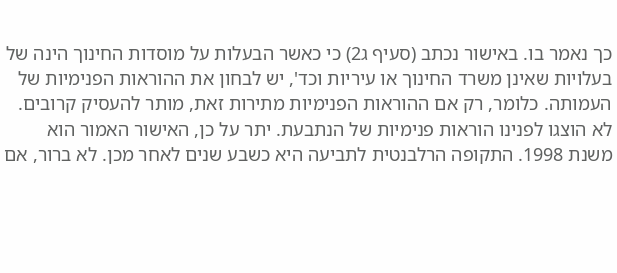כך נאמר בו. באישור נכתב (סעיף ג2) כי כאשר הבעלות על מוסדות החינוך הינה של בעלויות שאינן משרד החינוך או עיריות וכד', יש לבחון את ההוראות הפנימיות של העמותה. כלומר, רק אם ההוראות הפנימיות מתירות זאת, מותר להעסיק קרובים. לא הוצגו לפנינו הוראות פנימיות של הנתבעת. יתר על כן, האישור האמור הוא משנת 1998. התקופה הרלבנטית לתביעה היא כשבע שנים לאחר מכן. לא ברור, אם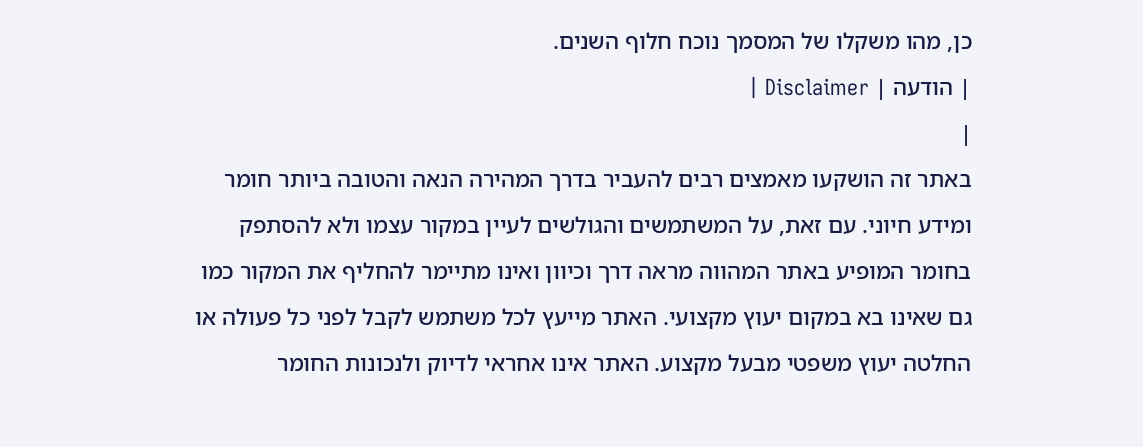כן, מהו משקלו של המסמך נוכח חלוף השנים.
| הודעה | Disclaimer |
|
באתר זה הושקעו מאמצים רבים להעביר בדרך המהירה הנאה והטובה ביותר חומר ומידע חיוני. עם זאת, על המשתמשים והגולשים לעיין במקור עצמו ולא להסתפק בחומר המופיע באתר המהווה מראה דרך וכיוון ואינו מתיימר להחליף את המקור כמו גם שאינו בא במקום יעוץ מקצועי. האתר מייעץ לכל משתמש לקבל לפני כל פעולה או החלטה יעוץ משפטי מבעל מקצוע. האתר אינו אחראי לדיוק ולנכונות החומר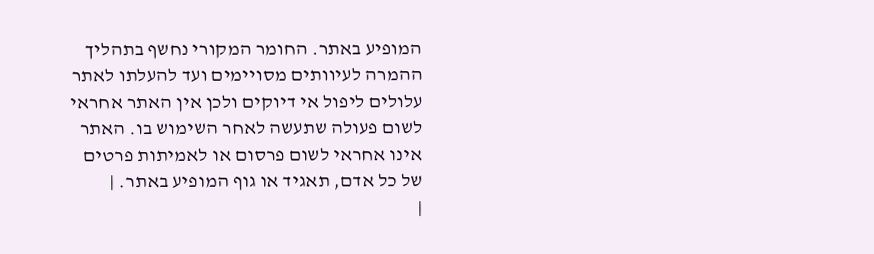המופיע באתר. החומר המקורי נחשף בתהליך ההמרה לעיוותים מסויימים ועד להעלתו לאתר עלולים ליפול אי דיוקים ולכן אין האתר אחראי לשום פעולה שתעשה לאחר השימוש בו. האתר אינו אחראי לשום פרסום או לאמיתות פרטים של כל אדם, תאגיד או גוף המופיע באתר. |
|